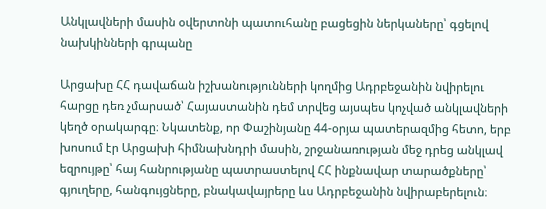Անկլավների մասին օվերտոնի պատուհանը բացեցին ներկաները՝ գցելով նախկինների գրպանը

Արցախը ՀՀ դավաճան իշխանությունների կողմից Ադրբեջանին նվիրելու հարցը դեռ չմարսած՝ Հայաստանին դեմ տրվեց այսպես կոչված անկլավների կեղծ օրակարգը։ Նկատենք, որ Փաշինյանը 44-օրյա պատերազմից հետո, երբ խոսում էր Արցախի հիմնախնդրի մասին, շրջանառության մեջ դրեց անկլավ եզրույթը՝ հայ հանրությանը պատրաստելով ՀՀ ինքնավար տարածքները՝ գյուղերը, հանգույցները, բնակավայրերը ևս Ադրբեջանին նվիրաբերելուն։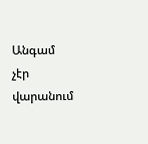Անգամ չէր վարանում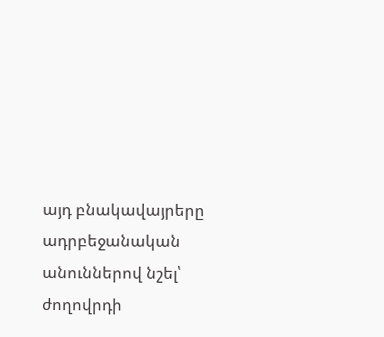այդ բնակավայրերը ադրբեջանական անուններով նշել՝ ժողովրդի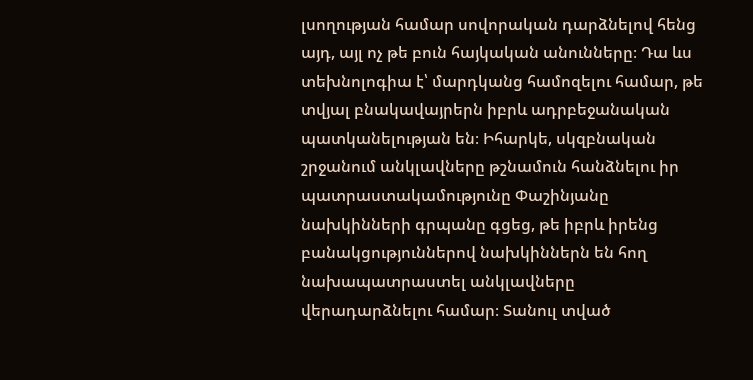լսողության համար սովորական դարձնելով հենց այդ, այլ ոչ թե բուն հայկական անունները։ Դա ևս տեխնոլոգիա է՝ մարդկանց համոզելու համար, թե տվյալ բնակավայրերն իբրև ադրբեջանական պատկանելության են։ Իհարկե, սկզբնական շրջանում անկլավները թշնամուն հանձնելու իր պատրաստակամությունը Փաշինյանը նախկինների գրպանը գցեց, թե իբրև իրենց բանակցություններով նախկիններն են հող նախապատրաստել անկլավները վերադարձնելու համար։ Տանուլ տված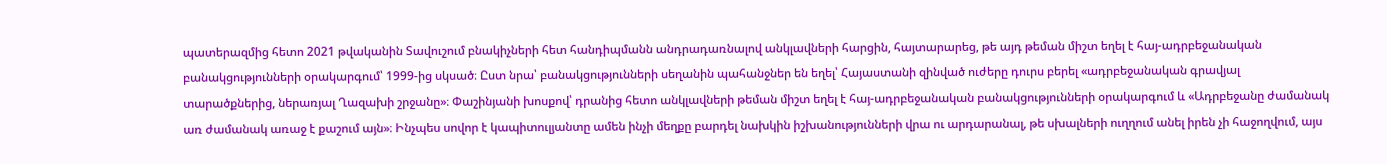պատերազմից հետո 2021 թվականին Տավուշում բնակիչների հետ հանդիպմանն անդրադառնալով անկլավների հարցին, հայտարարեց, թե այդ թեման միշտ եղել է հայ-ադրբեջանական բանակցությունների օրակարգում՝ 1999-ից սկսած։ Ըստ նրա՝ բանակցությունների սեղանին պահանջներ են եղել՝ Հայաստանի զինված ուժերը դուրս բերել «ադրբեջանական գրավյալ տարածքներից, ներառյալ Ղազախի շրջանը»։ Փաշինյանի խոսքով՝ դրանից հետո անկլավների թեման միշտ եղել է հայ-ադրբեջանական բանակցությունների օրակարգում և «Ադրբեջանը ժամանակ առ ժամանակ առաջ է քաշում այն»։ Ինչպես սովոր է կապիտուլյանտը ամեն ինչի մեղքը բարդել նախկին իշխանությունների վրա ու արդարանալ, թե սխալների ուղղում անել իրեն չի հաջողվում, այս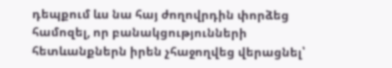դեպքում ևս նա հայ ժողովրդին փորձեց համոզել, որ բանակցությունների հետևանքներն իրեն չհաջողվեց վերացնել՝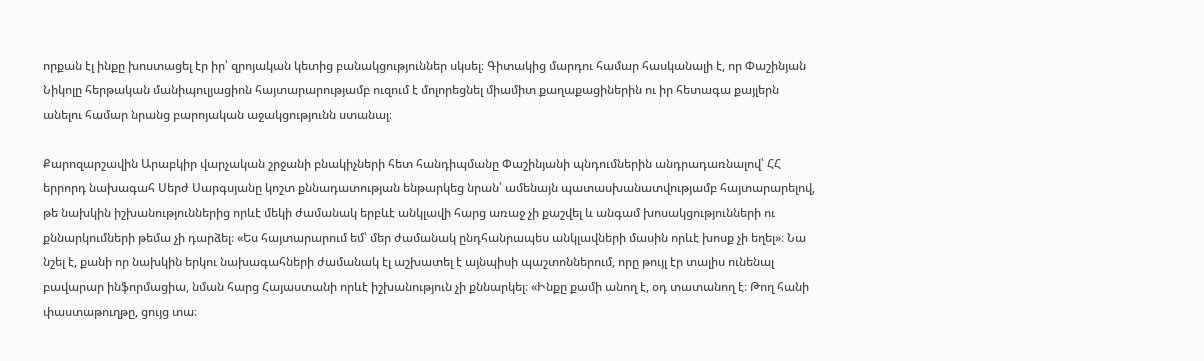որքան էլ ինքը խոստացել էր իր՝ զրոյական կետից բանակցություններ սկսել։ Գիտակից մարդու համար հասկանալի է, որ Փաշինյան Նիկոլը հերթական մանիպուլյացիոն հայտարարությամբ ուզում է մոլորեցնել միամիտ քաղաքացիներին ու իր հետագա քայլերն անելու համար նրանց բարոյական աջակցությունն ստանալ։

Քարոզարշավին Արաբկիր վարչական շրջանի բնակիչների հետ հանդիպմանը Փաշինյանի պնդումներին անդրադառնալով՝ ՀՀ երրորդ նախագահ Սերժ Սարգսյանը կոշտ քննադատության ենթարկեց նրան՝ ամենայն պատասխանատվությամբ հայտարարելով, թե նախկին իշխանություններից որևէ մեկի ժամանակ երբևէ անկլավի հարց առաջ չի քաշվել և անգամ խոսակցությունների ու քննարկումների թեմա չի դարձել։ «Ես հայտարարում եմ՝ մեր ժամանակ ընդհանրապես անկլավների մասին որևէ խոսք չի եղել»։ Նա նշել է, քանի որ նախկին երկու նախագահների ժամանակ էլ աշխատել է այնպիսի պաշտոններում, որը թույլ էր տալիս ունենալ բավարար ինֆորմացիա, նման հարց Հայաստանի որևէ իշխանություն չի քննարկել։ «Ինքը քամի անող է, օդ տատանող է։ Թող հանի փաստաթուղթը, ցույց տա։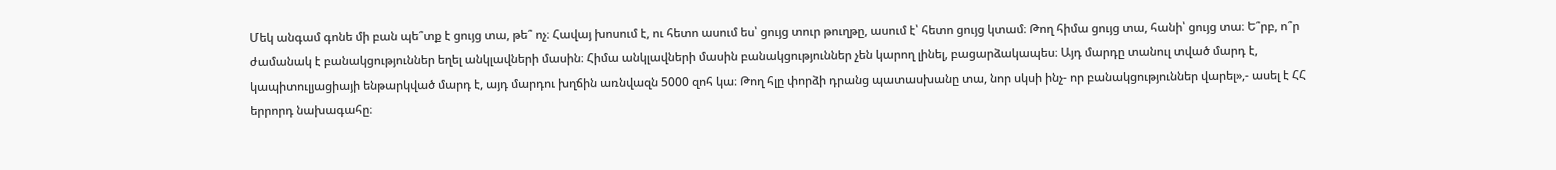Մեկ անգամ գոնե մի բան պե՞տք է ցույց տա, թե՞ ոչ։ Հավայ խոսում է, ու հետո ասում ես՝ ցույց տուր թուղթը, ասում է՝ հետո ցույց կտամ։ Թող հիմա ցույց տա, հանի՝ ցույց տա։ Ե՞րբ, ո՞ր ժամանակ է բանակցություններ եղել անկլավների մասին։ Հիմա անկլավների մասին բանակցություններ չեն կարող լինել, բացարձակապես։ Այդ մարդը տանուլ տված մարդ է, կապիտուլյացիայի ենթարկված մարդ է, այդ մարդու խղճին առնվազն 5000 զոհ կա։ Թող հլը փորձի դրանց պատասխանը տա, նոր սկսի ինչ- որ բանակցություններ վարել»,- ասել է ՀՀ երրորդ նախագահը։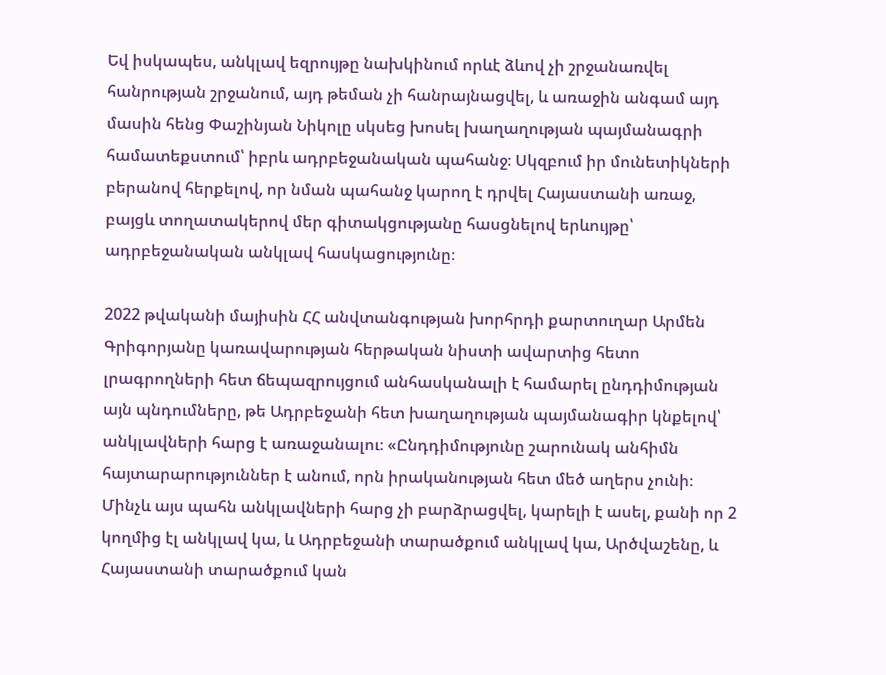Եվ իսկապես, անկլավ եզրույթը նախկինում որևէ ձևով չի շրջանառվել հանրության շրջանում, այդ թեման չի հանրայնացվել, և առաջին անգամ այդ մասին հենց Փաշինյան Նիկոլը սկսեց խոսել խաղաղության պայմանագրի համատեքստում՝ իբրև ադրբեջանական պահանջ։ Սկզբում իր մունետիկների բերանով հերքելով, որ նման պահանջ կարող է դրվել Հայաստանի առաջ, բայցև տողատակերով մեր գիտակցությանը հասցնելով երևույթը՝ ադրբեջանական անկլավ հասկացությունը։

2022 թվականի մայիսին ՀՀ անվտանգության խորհրդի քարտուղար Արմեն Գրիգորյանը կառավարության հերթական նիստի ավարտից հետո լրագրողների հետ ճեպազրույցում անհասկանալի է համարել ընդդիմության այն պնդումները, թե Ադրբեջանի հետ խաղաղության պայմանագիր կնքելով՝ անկլավների հարց է առաջանալու։ «Ընդդիմությունը շարունակ անհիմն հայտարարություններ է անում, որն իրականության հետ մեծ աղերս չունի։ Մինչև այս պահն անկլավների հարց չի բարձրացվել, կարելի է ասել, քանի որ 2 կողմից էլ անկլավ կա, և Ադրբեջանի տարածքում անկլավ կա, Արծվաշենը, և Հայաստանի տարածքում կան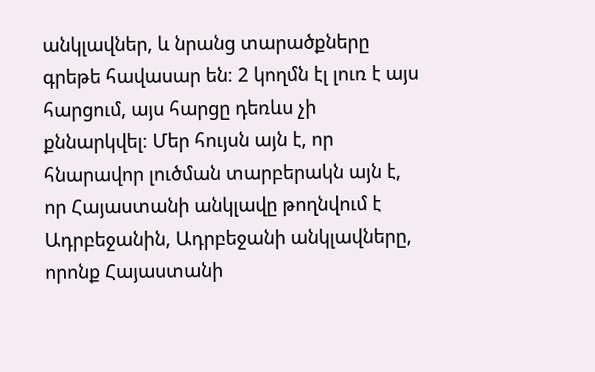անկլավներ, և նրանց տարածքները գրեթե հավասար են։ 2 կողմն էլ լուռ է այս հարցում, այս հարցը դեռևս չի քննարկվել։ Մեր հույսն այն է, որ հնարավոր լուծման տարբերակն այն է, որ Հայաստանի անկլավը թողնվում է Ադրբեջանին, Ադրբեջանի անկլավները, որոնք Հայաստանի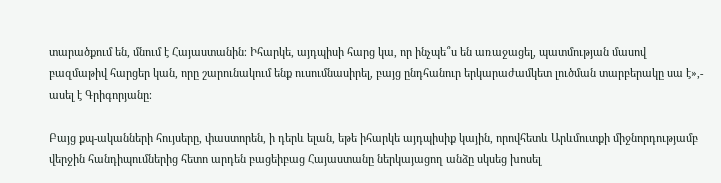տարածքում են, մնում է Հայաստանին։ Իհարկե, այդպիսի հարց կա, որ ինչպե՞ս են առաջացել, պատմության մասով բազմաթիվ հարցեր կան, որը շարունակում ենք ուսումնասիրել, բայց ընդհանուր երկարաժամկետ լուծման տարբերակը սա է»,- ասել է Գրիգորյանը։

Բայց քպ-ականների հույսերը, փաստորեն, ի դերև ելան, եթե իհարկե այդպիսիք կային, որովհետև Արևմուտքի միջնորդությամբ վերջին հանդիպումներից հետո արդեն բացեիբաց Հայաստանը ներկայացող անձը սկսեց խոսել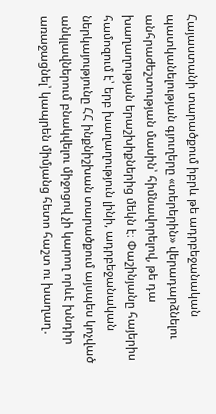Հայաստանի տարածքում իբրև թե ադրբեջանական պատկանելության գյուղերը «տերերին» վերադարձնելու անհրաժեշտության մասին՝ հիմնավորելով, թե դա խաղաղության երաշխիքներից մեկն է։ Փաշինյանը հայերիս համոզում է՝ երբ խաղաղություն լինի, ադրբեջանական ներկայությունը ՀՀ ինքնիշխան տարածքում այսպես կոչված անկլավներում բնակվելու միջոցով չի կարող որևէ խնդիր առաջացնել՝ կապրեն միմյանց հետո հաշտ ու խաղաղ․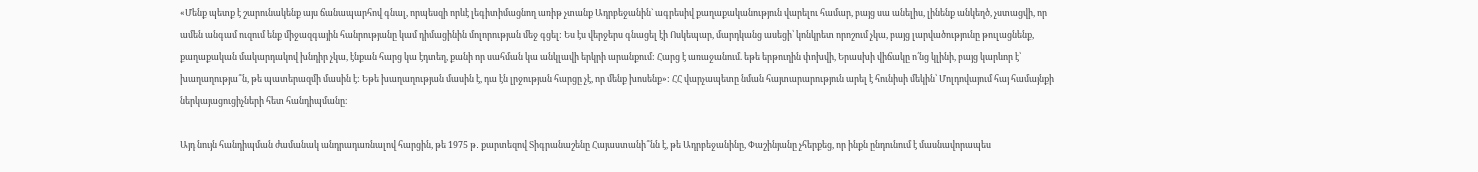«Մենք պետք է շարունակենք այս ճանապարհով գնալ, որպեսզի որևէ լեգիտիմացնող առիթ չտանք Ադրբեջանին` ագրեսիվ քաղաքականություն վարելու համար, բայց սա անելիս, լինենք անկեղծ, չստացվի, որ ամեն անգամ ուզում ենք միջազգային հանրությանը կամ դիմացինին մոլորության մեջ գցել: Ես էս վերջերս գնացել էի Ոսկեպար, մարդկանց ասեցի՝ կոնկրետ որոշում չկա, բայց լարվածությունը թուլացնենք, քաղաքական մակարդակով խնդիր չկա, էնքան հարց կա էդտեղ, քանի որ սահման կա անկլավի երկրի արանքում: Հարց է առաջանում. եթե երթուղին փոխվի, Երասխի վիճակը ո՛նց կլինի, բայց կարևոր է՝ խաղաղությա՞ն, թե պատերազմի մասին է: Եթե խաղաղության մասին է, դա էն լրջության հարցը չէ, որ մենք խոսենք»: ՀՀ վարչապետը նման հայտարարություն արել է հունիսի մեկին՝ Մոլդովայում հայ համայնքի ներկայացուցիչների հետ հանդիպմանը։

Այդ նույն հանդիպման ժամանակ անդրադառնալով հարցին, թե 1975 թ․ քարտեզով Տիգրանաշենը Հայաստանի՞նն է, թե Ադրբեջանինը, Փաշինյանը չհերքեց, որ ինքն ընդունում է մասնավորապես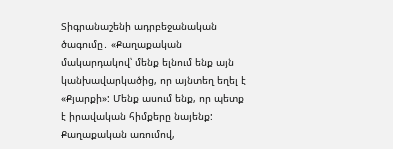Տիգրանաշենի ադրբեջանական ծագումը․ «Քաղաքական մակարդակով՝ մենք ելնում ենք այն կանխավարկածից, որ այնտեղ եղել է «Քյարքի»: Մենք ասում ենք, որ պետք է իրավական հիմքերը նայենք: Քաղաքական առումով,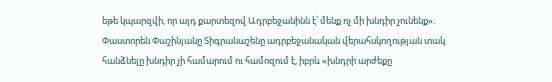եթե կպարզվի, որ այդ քարտեզով Ադրբեջանինն է՝ մենք ոչ մի խնդիր չունենք»։ Փաստորեն Փաշինյանը Տիգրանաշենը ադրբեջանական վերահսկողության տակ հանձնելը խնդիր չի համարում ու համոզում է, իբրև «խնդրի արժեքը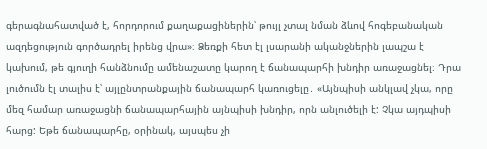գերագնահատված է, հորդորում քաղաքացիներին՝ թույլ չտալ նման ձևով հոգեբանական ազդեցություն գործադրել իրենց վրա»։ Ձեռքի հետ էլ լսարանի ականջներին լապշա է կախում, թե գյուղի հանձնումը ամենաշատը կարող է ճանապարհի խնդիր առաջացնել։ Դրա լուծումն էլ տալիս է՝ այլընտրանքային ճանապարհ կառուցելը․ «Այնպիսի անկլավ չկա, որը մեզ համար առաջացնի ճանապարհային այնպիսի խնդիր, որն անլուծելի է: Չկա այդպիսի հարց: Եթե ճանապարհը, օրինակ, այսպես չի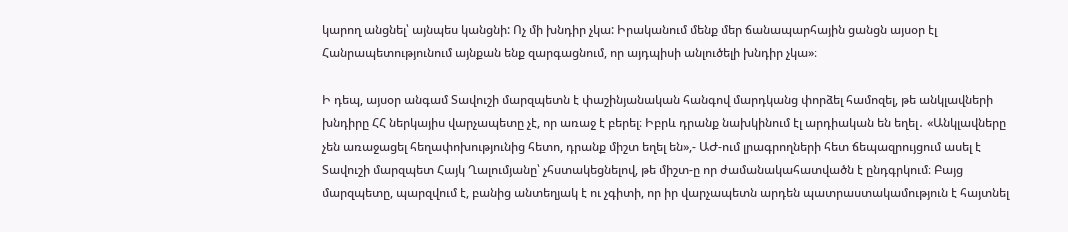կարող անցնել՝ այնպես կանցնի: Ոչ մի խնդիր չկա: Իրականում մենք մեր ճանապարհային ցանցն այսօր էլ Հանրապետությունում այնքան ենք զարգացնում, որ այդպիսի անլուծելի խնդիր չկա»։

Ի դեպ, այսօր անգամ Տավուշի մարզպետն է փաշինյանական հանգով մարդկանց փորձել համոզել, թե անկլավների խնդիրը ՀՀ ներկայիս վարչապետը չէ, որ առաջ է բերել։ Իբրև դրանք նախկինում էլ արդիական են եղել․ «Անկլավները չեն առաջացել հեղափոխությունից հետո, դրանք միշտ եղել են»,- ԱԺ-ում լրագրողների հետ ճեպազրույցում ասել է Տավուշի մարզպետ Հայկ Ղալումյանը՝ չհստակեցնելով, թե միշտ-ը որ ժամանակահատվածն է ընդգրկում։ Բայց մարզպետը, պարզվում է, բանից անտեղյակ է ու չգիտի, որ իր վարչապետն արդեն պատրաստակամություն է հայտնել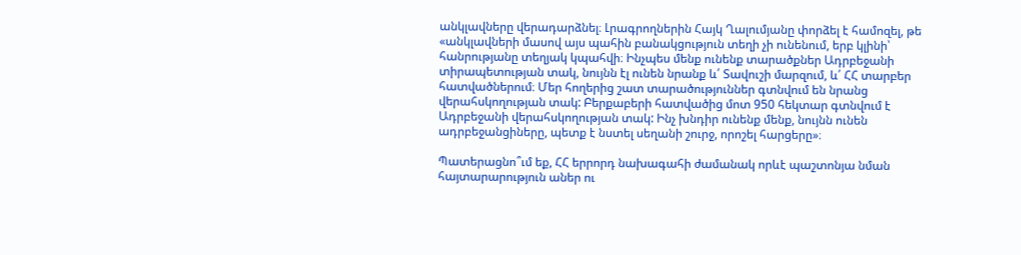անկլավները վերադարձնել։ Լրագրողներին Հայկ Ղալումյանը փորձել է համոզել, թե «անկլավների մասով այս պահին բանակցություն տեղի չի ունենում, երբ կլինի՝ հանրությանը տեղյակ կպահվի։ Ինչպես մենք ունենք տարածքներ Ադրբեջանի տիրապետության տակ, նույնն էլ ունեն նրանք և՛ Տավուշի մարզում, և՛ ՀՀ տարբեր հատվածներում։ Մեր հողերից շատ տարածություններ գտնվում են նրանց վերահսկողության տակ: Բերքաբերի հատվածից մոտ 950 հեկտար գտնվում է Ադրբեջանի վերահսկողության տակ: Ինչ խնդիր ունենք մենք, նույնն ունեն ադրբեջանցիները, պետք է նստել սեղանի շուրջ, որոշել հարցերը»։

Պատերացնո՞ւմ եք, ՀՀ երրորդ նախագահի ժամանակ որևէ պաշտոնյա նման հայտարարություն աներ ու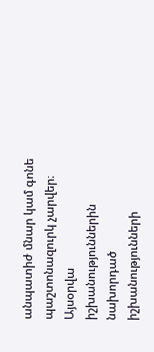անպատիժ մնար կամ գոնե պաշտոնազուրկ չարվեր։ Այսօրվա իշխանություններին նախորդած իշխանությունների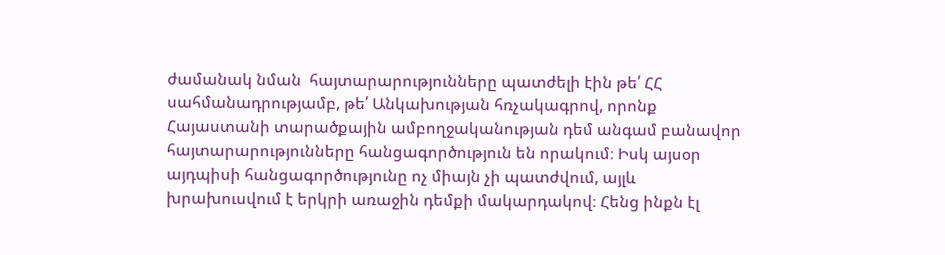ժամանակ նման  հայտարարությունները պատժելի էին թե՛ ՀՀ սահմանադրությամբ, թե՛ Անկախության հռչակագրով, որոնք Հայաստանի տարածքային ամբողջականության դեմ անգամ բանավոր հայտարարությունները հանցագործություն են որակում։ Իսկ այսօր այդպիսի հանցագործությունը ոչ միայն չի պատժվում, այլև խրախուսվում է երկրի առաջին դեմքի մակարդակով։ Հենց ինքն էլ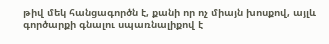թիվ մեկ հանցագործն է, քանի որ ոչ միայն խոսքով, այլև գործարքի գնալու սպառնալիքով է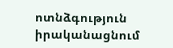ոտնձգություն իրականացնում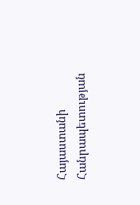Հայաստանի Հանրապետության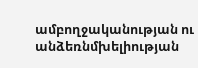ամբողջականության ու անձեռնմխելիության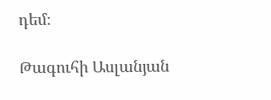դեմ։

Թագուհի Ասլանյան